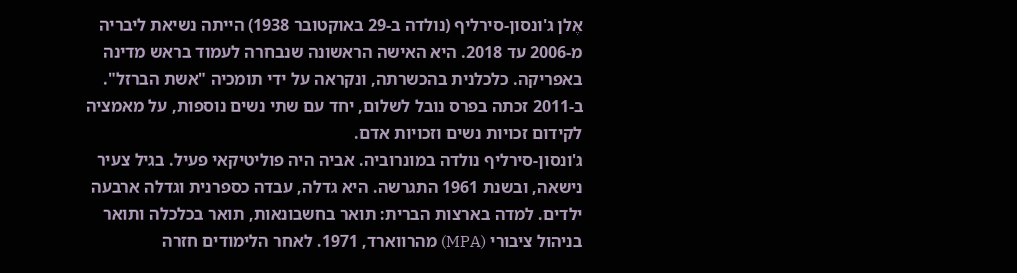אֶלן ג'ונסון-סירליף (נולדה ב-29 באוקטובר 1938) הייתה נשיאת ליבריה מ-2006 עד 2018. היא האישה הראשונה שנבחרה לעמוד בראש מדינה באפריקה. כלכלנית בהכשרתה, ונקראה על ידי תומכיה "אשת הברזל". ב-2011 זכתה בפרס נובל לשלום, יחד עם שתי נשים נוספות, על מאמציה לקידום זכויות נשים וזכויות אדם.
ג'ונסון-סירליף נולדה במונרוביה. אביה היה פוליטיקאי פעיל. בגיל צעיר נישאה, ובשנת 1961 התגרשה. היא גדלה, עבדה כספרנית וגדלה ארבעה ילדים. למדה בארצות הברית: תואר בחשבונאות, תואר בכלכלה ותואר בניהול ציבורי (MPA) מהרווארד, 1971. לאחר הלימודים חזרה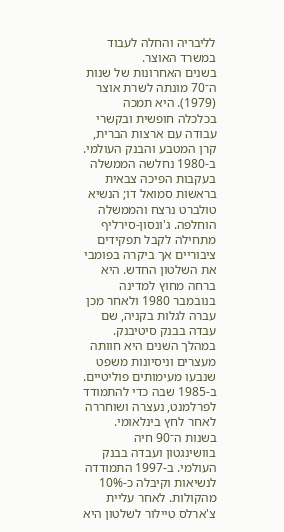לליבריה והחלה לעבוד במשרד האוצר.
בשנים האחרונות של שנות ה־70 מונתה לשרת אוצר (1979). היא תמכה בכלכלה חופשית ובקשרי עבודה עם ארצות הברית, קרן המטבע והבנק העולמי. ב-1980 נחלשה הממשלה בעקבות הפיכה צבאית בראשות סמואל דו; הנשיא טולברט נרצח והממשלה הוחלפה. ג'ונסון-סירליף מתחילה לקבל תפקידים ציבוריים אך ביקרה בפומבי את השלטון החדש. היא ברחה מחוץ למדינה בנובמבר 1980 ולאחר מכן עברה לגלות בקניה, שם עבדה בבנק סיטיבנק.
במהלך השנים היא חוותה מעצרים וניסיונות משפט שנבעו מעימותים פוליטיים. ב-1985 שבה כדי להתמודד לפרלמנט, נעצרה ושוחררה לאחר לחץ בינלאומי. בשנות ה־90 חיה בוושינגטון ועבדה בבנק העולמי. ב-1997 התמודדה לנשיאות וקיבלה כ-10% מהקולות. לאחר עליית צ'ארלס טיילור לשלטון היא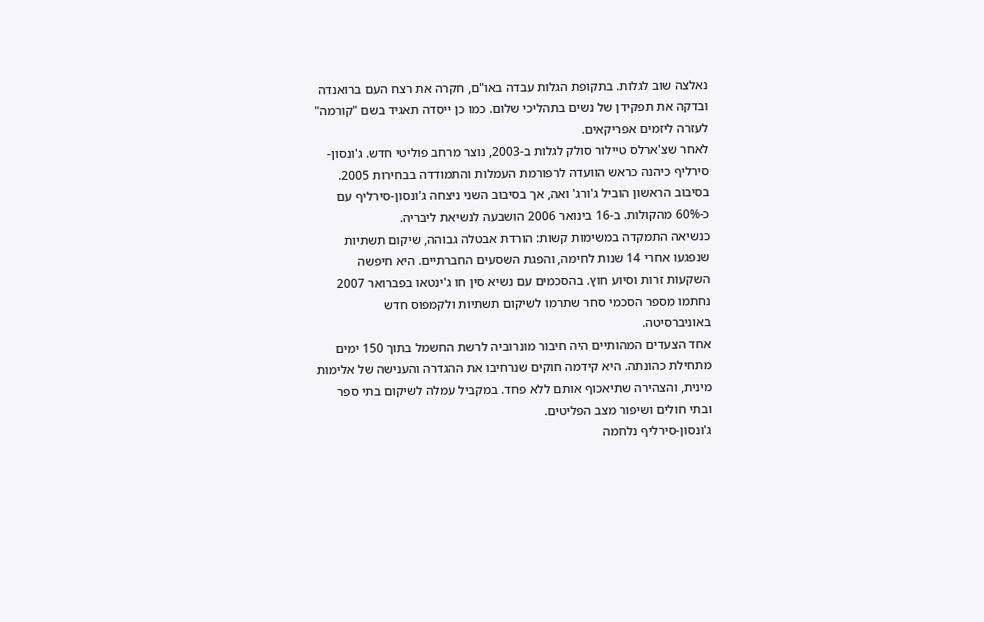נאלצה שוב לגלות. בתקופת הגלות עבדה באו"ם, חקרה את רצח העם ברואנדה ובדקה את תפקידן של נשים בתהליכי שלום. כמו כן ייסדה תאגיד בשם "קורמה" לעזרה ליזמים אפריקאים.
לאחר שצ'ארלס טיילור סולק לגלות ב-2003, נוצר מרחב פוליטי חדש. ג'ונסון-סירליף כיהנה כראש הוועדה לרפורמת העמלות והתמודדה בבחירות 2005. בסיבוב הראשון הוביל ג'ורג' ואה, אך בסיבוב השני ניצחה ג'ונסון-סירליף עם כ-60% מהקולות. ב-16 בינואר 2006 הושבעה לנשיאת ליבריה.
כנשיאה התמקדה במשימות קשות: הורדת אבטלה גבוהה, שיקום תשתיות שנפגעו אחרי 14 שנות לחימה, והפגת השסעים החברתיים. היא חיפשה השקעות זרות וסיוע חוץ. בהסכמים עם נשיא סין חו ג'ינטאו בפברואר 2007 נחתמו מספר הסכמי סחר שתרמו לשיקום תשתיות ולקמפוס חדש באוניברסיטה.
אחד הצעדים המהותיים היה חיבור מונרוביה לרשת החשמל בתוך 150 ימים מתחילת כהונתה. היא קידמה חוקים שנרחיבו את ההגדרה והענישה של אלימות מינית, והצהירה שתיאכוף אותם ללא פחד. במקביל עמלה לשיקום בתי ספר ובתי חולים ושיפור מצב הפליטים.
ג'ונסון-סירליף נלחמה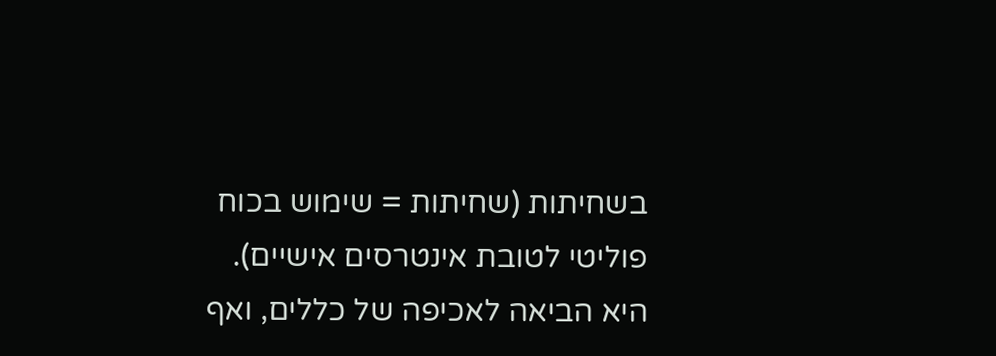בשחיתות (שחיתות = שימוש בכוח פוליטי לטובת אינטרסים אישיים). היא הביאה לאכיפה של כללים, ואף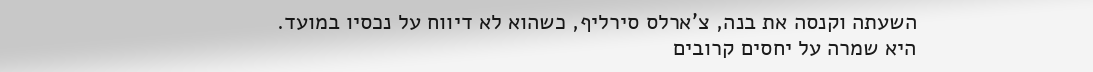השעתה וקנסה את בנה, צ'ארלס סירליף, כשהוא לא דיווח על נכסיו במועד.
היא שמרה על יחסים קרובים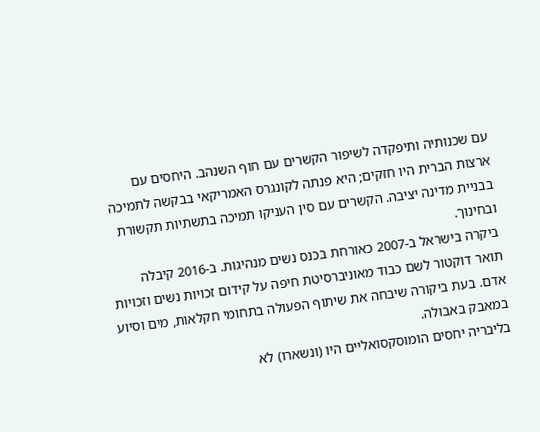עם שכנותיה ותיפקדה לשיפור הקשרים עם חוף השנהב. היחסים עם ארצות הברית היו חזקים; היא פנתה לקונגרס האמריקאי בבקשה לתמיכה בבניית מדינה יציבה. הקשרים עם סין העניקו תמיכה בתשתיות תקשורת ובחינוך.
ביקרה בישראל ב-2007 כאורחת בכנס נשים מנהיגות. ב-2016 קיבלה תואר דוקטור לשם כבוד מאוניברסיטת חיפה על קידום זכויות נשים וזכויות אדם. בעת ביקורה שיבחה את שיתוף הפעולה בתחומי חקלאות, מים וסיוע במאבק באבולה.
בליבריה יחסים הומוסקסואליים היו (ונשארו) לא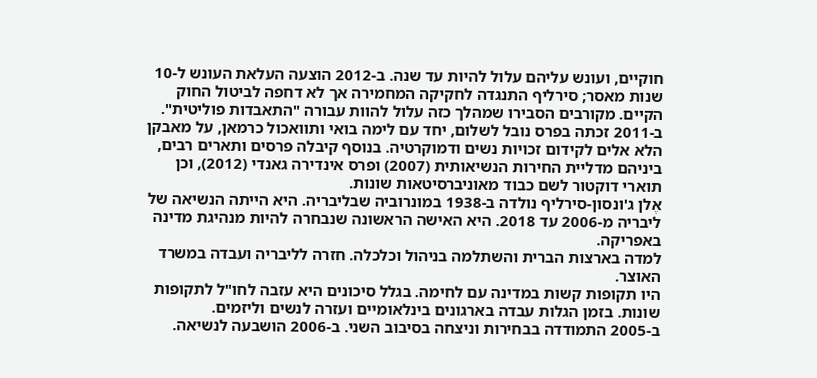חוקיים, ועונש עליהם עלול להיות עד שנה. ב-2012 הוצעה העלאת העונש ל-10 שנות מאסר; סירליף התנגדה לחקיקה המחמירה אך לא דחפה לביטול החוק הקיים. מקורבים הסבירו שמהלך כזה עלול להוות עבורה "התאבדות פוליטית".
ב-2011 זכתה בפרס נובל לשלום, יחד עם לימה בואי ותוואכול כרמאן, על מאבקן הלא אלים לקידום זכויות נשים ודמוקרטיה. בנוסף קיבלה פרסים ותארים רבים, ביניהם מדליית החירות הנשיאותית (2007) ופרס אינדירה גאנדי (2012), וכן תוארי דוקטור לשם כבוד מאוניברסיטאות שונות.
אֶלן ג'ונסון-סירליף נולדה ב-1938 במונרוביה שבליבריה. היא הייתה הנשיאה של ליבריה מ-2006 עד 2018. היא האישה הראשונה שנבחרה להיות מנהיגת מדינה באפריקה.
למדה בארצות הברית והשתלמה בניהול וכלכלה. חזרה לליבריה ועבדה במשרד האוצר.
היו תקופות קשות במדינה עם לחימה. בגלל סיכונים היא עזבה לחו"ל לתקופות שונות. בזמן הגלות עבדה בארגונים בינלאומיים ועזרה לנשים וליזמים.
ב-2005 התמודדה בבחירות וניצחה בסיבוב השני. ב-2006 הושבעה לנשיאה.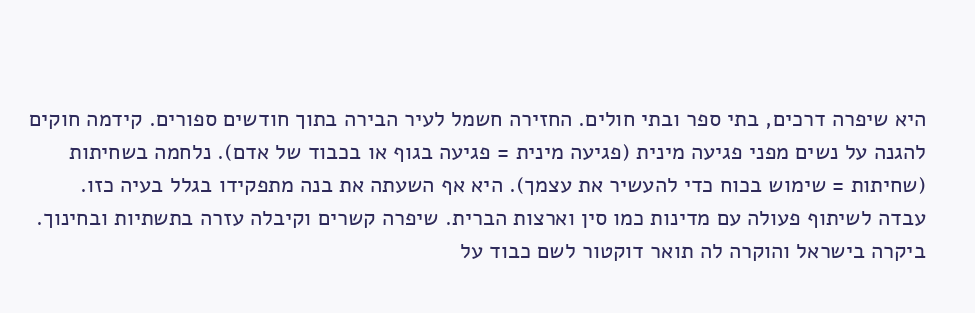היא שיפרה דרכים, בתי ספר ובתי חולים. החזירה חשמל לעיר הבירה בתוך חודשים ספורים. קידמה חוקים להגנה על נשים מפני פגיעה מינית (פגיעה מינית = פגיעה בגוף או בכבוד של אדם). נלחמה בשחיתות (שחיתות = שימוש בכוח כדי להעשיר את עצמך). היא אף השעתה את בנה מתפקידו בגלל בעיה כזו.
עבדה לשיתוף פעולה עם מדינות כמו סין וארצות הברית. שיפרה קשרים וקיבלה עזרה בתשתיות ובחינוך.
ביקרה בישראל והוקרה לה תואר דוקטור לשם כבוד על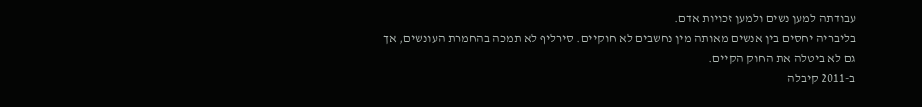עבודתה למען נשים ולמען זכויות אדם.
בליבריה יחסים בין אנשים מאותה מין נחשבים לא חוקיים. סירליף לא תמכה בהחמרת העונשים, אך גם לא ביטלה את החוק הקיים.
ב-2011 קיבלה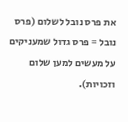את פרס נובל לשלום (פרס נובל = פרס גדול שמעניקים על מעשים למען שלום וזכויות).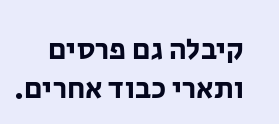קיבלה גם פרסים ותארי כבוד אחרים.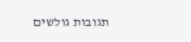תגובות גולשים